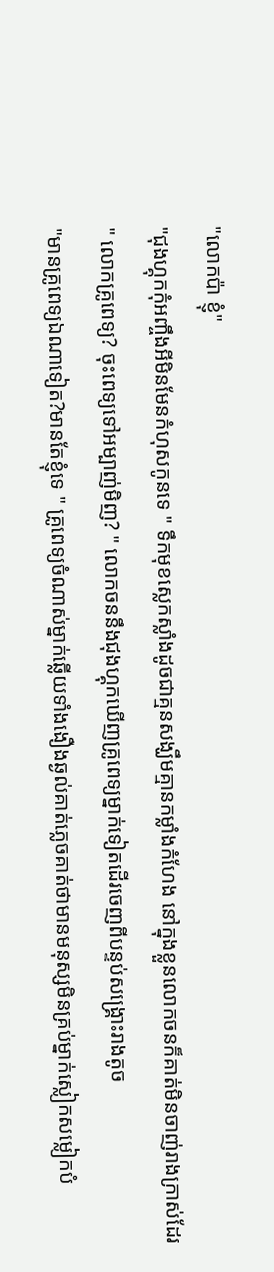"លោកប៉ា ខ្ញុំ"
"ជុងហ្គុកកុំអញ្ចឹងអីមិនមែនកំហុសកូនទេ " ទឹកមុខស្លេកស្លាំងដូចជាគ្មនសង្ឃឹមគ្មានកម្លាំងកំហែង នៅក្នុងខ្លួនលោកចនក៏គាត់មិនចាញ់រាងក្រាស់ដែរ
" លោកគ្រូពេទ្យ? ចុះពេទ្យទៅអម្បាញ់មិញ? " លោកចននឹងជុងហ្គុកឃើញគ្រូពេទ្យម្នាក់ទៀតដើរចេញពីបន្ទប់សង្រ្គោះរាងតូច
"មានគ្រូពេទ្យឯណាទៀត?មានតែខ្ញុំទេ " គ្រូពេទ្យចំណាស់ម្នាក់ឆ្លើយទាំងងឿងឆ្ងល់គាត់ភ្លេចគាត់ថាមានមនុស្សមិនគ្រប់ម្នាក់ស្លៀកសម្លៀកបំ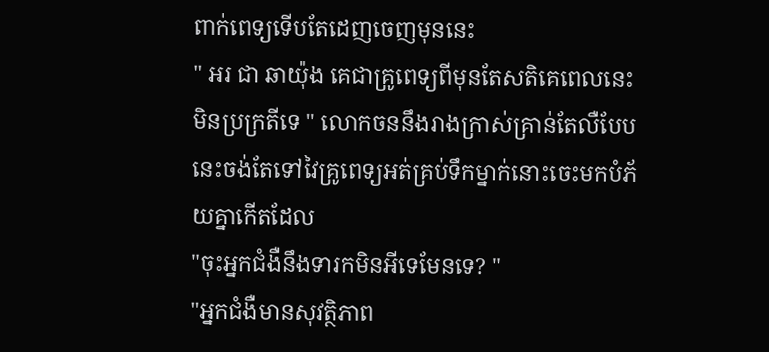ពាក់ពេទ្យទើបតែដេញចេញមុននេះ
" អរ ជា ឆាយ៉ុង គេជាគ្រូពេទ្យពីមុនតែសតិគេពេលនេះមិនប្រក្រតីទេ " លោកចននឹងរាងក្រាស់គ្រាន់តែលឺបែបនេះចង់តែទៅវៃគ្រូពេទ្យអត់គ្រប់ទឹកម្នាក់នោះចេះមកបំភ័យគ្នាកើតដែល
"ចុះអ្នកជំងឺនឹងទារកមិនអីទេមែនទេ? "
"អ្នកជំងឺមានសុវត្ថិភាព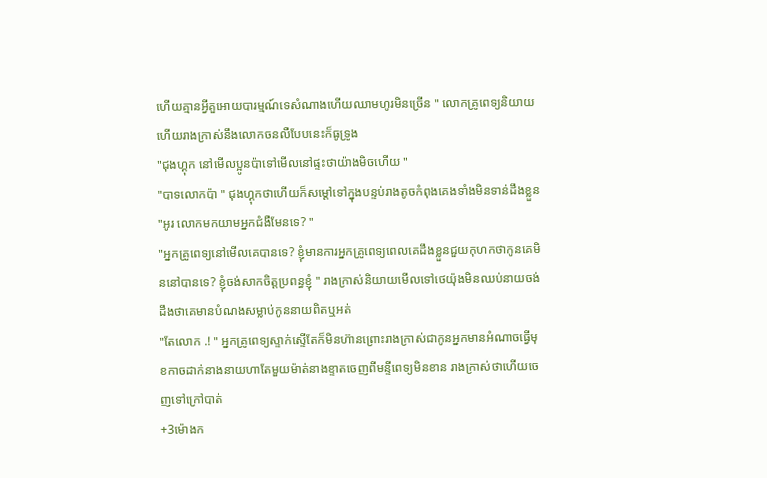ហើយគ្មានអ្វីគួអោយបារម្មណ៍ទេសំណាងហើយឈាមហូរមិនច្រើន " លោកគ្រូពេទ្យនិយាយហើយរាងក្រាស់នឹងលោកចនលឺបែបនេះក៏ធូទ្រូង
"ជុងហ្គុក នៅមើលប្អូនប៉ាទៅមើលនៅផ្ទះថាយ៉ាងមិចហើយ "
"បាទលោកប៉ា " ជុងហ្គុកថាហើយក៏សម្តៅទៅក្នុងបន្ទប់រាងតូចកំពុងគេងទាំងមិនទាន់ដឹងខ្លួន
"អូរ លោកមកយាមអ្នកជំងឺមែនទេ? "
"អ្នកគ្រូពេទ្យនៅមើលគេបានទេ? ខ្ញុំមានការអ្នកគ្រូពេទ្យពេលគេដឹងខ្លួនជួយកុហកថាកូនគេមិននៅបានទេ? ខ្ញុំចង់សាកចិត្តប្រពន្ធខ្ញុំ " រាងក្រាស់និយាយមើលទៅថេយ៉ុងមិនឈប់នាយចង់ដឹងថាគេមានបំណងសម្លាប់កូននាយពិតឬអត់
"តែលោក .! " អ្នកគ្រូពេទ្យស្ទាក់ស្ទើតែក៏មិនហ៊ានព្រោះរាងក្រាស់ជាកូនអ្នកមានអំណាចធ្វើមុខកាចដាក់នាងនាយហាតែមួយម៉ាត់នាងខ្ទាតចេញពីមន្ទីពេទ្យមិនខាន រាងក្រាស់ថាហើយចេញទៅក្រៅបាត់
+3ម៉ោងក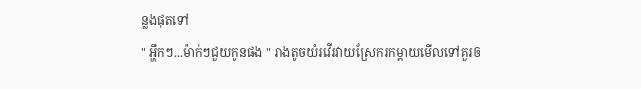ន្លងផុតទៅ
" អ្ហឹកៗ...ម៉ាក់ៗជួយកូនផង " រាងតូចយំរវើរវាយស្រែករកម្តាយមើលទៅគួរឲ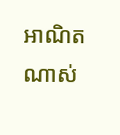អាណិតណាស់